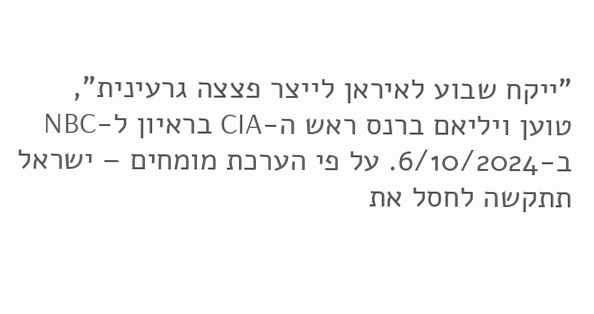"ייקח שבוע לאיראן לייצר פצצה גרעינית", טוען ויליאם ברנס ראש ה-CIA בראיון ל-NBC ב-6/10/2024. על פי הערכת מומחים – ישראל תתקשה לחסל את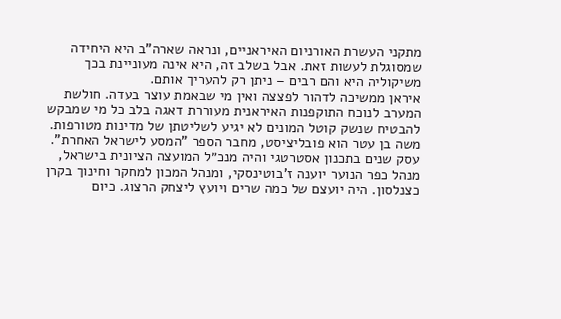מתקני העשרת האורניום האיראניים, ונראה שארה"ב היא היחידה שמסוגלת לעשות זאת. אבל בשלב זה, היא אינה מעוניינת בכך משיקוליה היא והם רבים – ניתן רק להעריך אותם.
איראן ממשיכה לדהור לפצצה ואין מי שבאמת עוצר בעדה. חולשת המערב לנוכח התוקפנות האיראנית מעוררת דאגה בלב כל מי שמבקש להבטיח שנשק קוטל המונים לא יגיע לשליטתן של מדינות מטורפות.
משה בן עטר הוא פובליציסט, מחבר הספר "המסע לישראל האחרת". עסק שנים בתכנון אסטרטגי והיה מנכ״ל המועצה הציונית בישראל, מנהל כפר הנוער יוענה ז'בוטינסקי, ומנהל המכון למחקר וחינוך בקרן כצנלסון. היה יועצם של כמה שרים ויועץ ליצחק הרצוג. כיום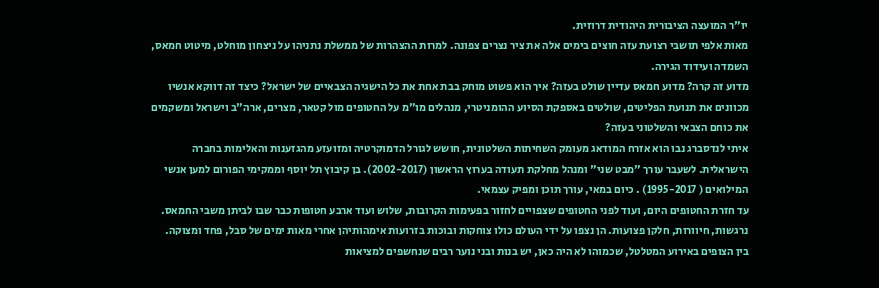יו"ר המועצה הציבורית היהודית דרוזית.
מאות אלפי תושבי רצועת עזה חוצים בימים אלה את ציר נצרים צפונה. למרות ההצהרות של ממשלת נתניהו על ניצחון מוחלט, מיטוט חמאס, השמדה ועידוד הגירה.
מדוע זה קרה? מדוע חמאס עדיין שולט בעזה? איך הוא פשוט מוחק בבת אחת את כל הישגיה הצבאיים של ישראל? כיצד זה דווקא אנשיו מכוונים את תנועת הפליטים, שולטים באספקת הסיוע ההומניטרי, מנהלים מו"מ על החטופים מול קטאר, מצרים, ארה"ב וישראל ומשקמים את כוחם הצבאי והשלטוני בעזה?
איתי לנדסברג נבו הוא אזרח המודאג מעומק השחיתות השלטונית, חושש לגורל הדמוקרטיה ומזועזע מהגזענות והאלימות בחברה הישראלית. לשעבר עורך "מבט שני" ומנהל מחלקת תעודה בערוץ הראשון (2002-2017). בן קיבוץ תל יוסף וממקימי הפורום למען אנשי המילואים ( 1995-2017) . כיום במאי, עורך תוכן ומפיק עצמאי.
עד חזרת החטופים היום, ועוד לפני החטופים שצפויים לחזור בפעימות הקרובות, שלוש ועוד ארבע חטופות כבר שבו לביתן משבי החמאס. נרגשות, חיוורות, חלקן פצועות. הן נצפו על ידי העולם כולו צוחקות ובוכות בזרועות אימהותיהן אחרי מאות ימים של סבל, פחד ומצוקה.
בין הצופים באירוע המטלטל, שכמוהו לא היה כאן, יש בנות ובני נוער רבים שנחשפים למציאות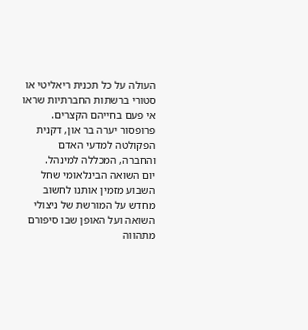העולה על כל תכנית ריאליטי או סטורי ברשתות החברתיות שראו אי פעם בחייהם הקצרים.
פרופסור יערה בר און, דקנית הפקולטה למדעי האדם והחברה, המכללה למינהל.
יום השואה הבינלאומי שחל השבוע מזמין אותנו לחשוב מחדש על המורשת של ניצולי השואה ועל האופן שבו סיפורם מתהווה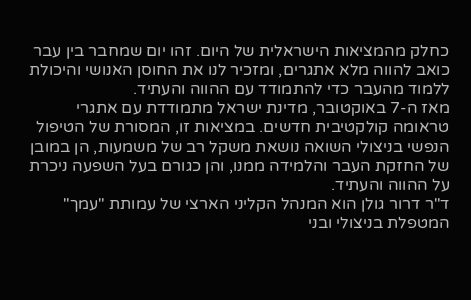כחלק מהמציאות הישראלית של היום. זהו יום שמחבר בין עבר כואב להווה מלא אתגרים, ומזכיר לנו את החוסן האנושי והיכולת ללמוד מהעבר כדי להתמודד עם ההווה והעתיד.
מאז ה-7 באוקטובר, מדינת ישראל מתמודדת עם אתגרי טראומה קולקטיבית חדשים. במציאות זו, המסורת של הטיפול הנפשי בניצולי השואה נושאת משקל רב של משמעות, הן במובן של החזקת העבר והלמידה ממנו, והן כגורם בעל השפעה ניכרת על ההווה והעתיד.
ד"ר דרור גולן הוא המנהל הקליני הארצי של עמותת "עמך" המטפלת בניצולי ובני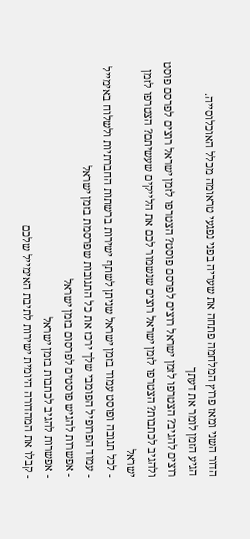הדור השני ומאז פרוץ המלחמה פתחה את שעריה בפני נפגעי טראומה מכלל האוכלוסייה.
הגיע הזמן לומר את דעתך
רוצים להגיב? הצטרפו לזמן ישראל רוצים לפרסם פוסט? הצטרפו לזמן ישראל רוצים לפרסם פוסט ולהגיב לכתבות? הצטרפו לזמן ישראל רוצים שנשמור לכם את הלייקים שעשיתם? הצטרפו לזמן ישראל
- לכל תגובה ופוסט עמוד בזמן ישראל שניתן לשתף ישירות ברשתות החברתיות ולשלוח באימייל
- עמוד הפרופיל הפומבי שלך ירכז את כל התגובות שפרסמת בזמן ישראל
- אפשרות להגיש פוסטים לפרסום בזמן ישראל
- אפשרות להגיב לכתבות בזמן ישראל
- קבלו את המהדורה היומית ישירות לתיבת האימייל שלכם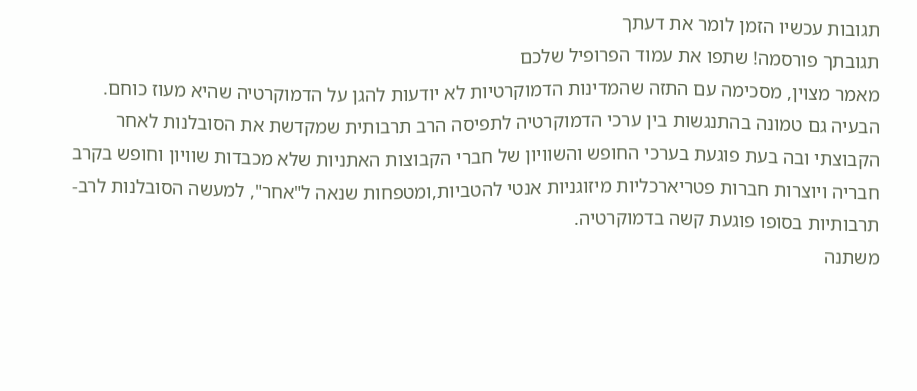תגובות עכשיו הזמן לומר את דעתך
תגובתך פורסמה! שתפו את עמוד הפרופיל שלכם
מאמר מצוין, מסכימה עם התזה שהמדינות הדמוקרטיות לא יודעות להגן על הדמוקרטיה שהיא מעוז כוחם. הבעיה גם טמונה בהתנגשות בין ערכי הדמוקרטיה לתפיסה הרב תרבותית שמקדשת את הסובלנות לאחר הקבוצתי ובה בעת פוגעת בערכי החופש והשוויון של חברי הקבוצות האתניות שלא מכבדות שוויון וחופש בקרב חבריה ויוצרות חברות פטריארכליות מיזוגניות אנטי להטביות,ומטפחות שנאה ל"אחר", למעשה הסובלנות לרב-תרבותיות בסופו פוגעת קשה בדמוקרטיה.
משתנה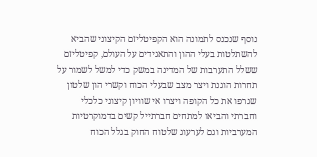נוסף שנכנס לתמונה הוא הקפיטליזם הקיצוני שהביא להשתלטות בעלי ההון והתאגידים על העולם, קפיטליזם ששלל התערבות של המדינה במשק כדי למשל לשמור על תחרות הוגנת ויצר מצב שבעלי הכוח וקשרי הון שלטון שגרפו את כל הקופה ויצרו אי שוויון קיצוני כלכלי וחברתי והביאו למתחים חברתייל קשים בדמוקרטיות המערביות וגם לערעוג שלטוח החוק בגלל הכוח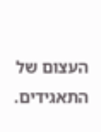העצום של התאגידים.